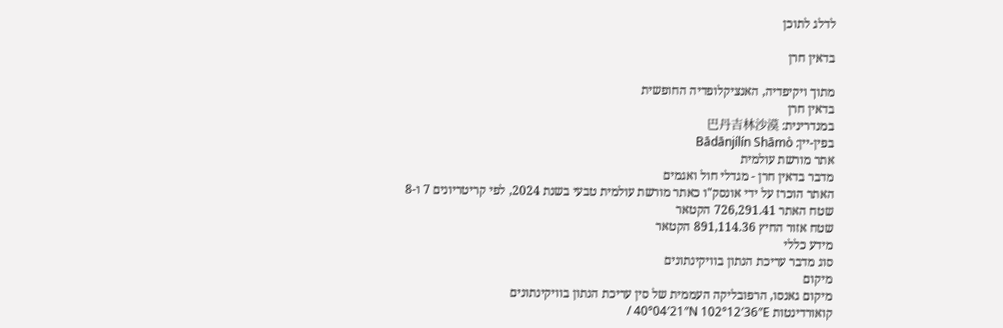לדלג לתוכן

בדאין חרן

מתוך ויקיפדיה, האנציקלופדיה החופשית
בדאין חרן
במנדרינית: 巴丹吉林沙漠
בפין-יין: Bādānjílín Shāmò
אתר מורשת עולמית
מדבר בדאין חרן - מגדלי חול ואגמים
האתר הוכרז על ידי אונסק"ו כאתר מורשת עולמית טבעי בשנת 2024, לפי קריטריונים 7 ו-8
שטח האתר 726,291.41 הקטאר
שטח אזור החיץ 891,114.36 הקטאר
מידע כללי
סוג מדבר עריכת הנתון בוויקינתונים
מיקום
מיקום גאנסו, הרפובליקה העממית של סין עריכת הנתון בוויקינתונים
קואורדינטות 40°04′21″N 102°12′36″E /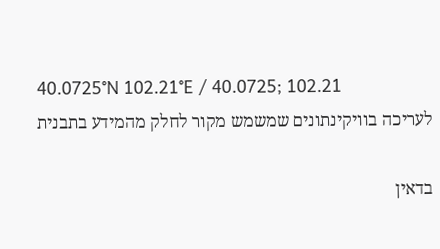40.0725°N 102.21°E / 40.0725; 102.21
לעריכה בוויקינתונים שמשמש מקור לחלק מהמידע בתבנית

בדאין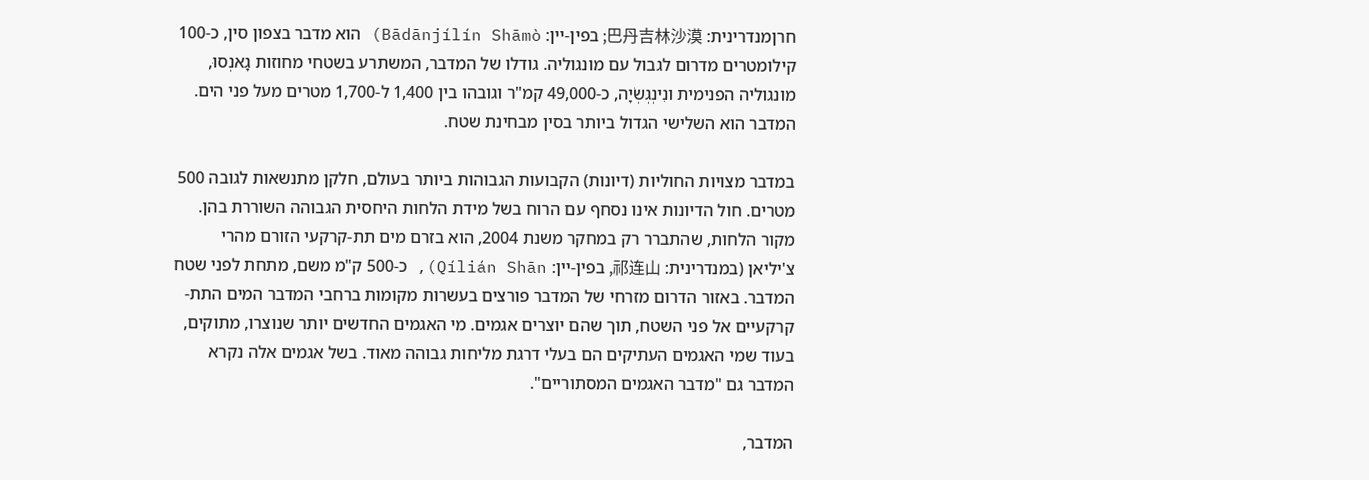חרןמנדרינית: 巴丹吉林沙漠; בפין-יין: Bādānjílín Shāmò) הוא מדבר בצפון סין, כ-100 קילומטרים מדרום לגבול עם מונגוליה. גודלו של המדבר, המשתרע בשטחי מחוזות גָאנְסוּ, מונגוליה הפנימית ונִינְגְשְׂיָה, כ-49,000 קמ"ר וגובהו בין 1,400 ל-1,700 מטרים מעל פני הים. המדבר הוא השלישי הגדול ביותר בסין מבחינת שטח.

במדבר מצויות החוליות (דיונות) הקבועות הגבוהות ביותר בעולם, חלקן מתנשאות לגובה 500 מטרים. חול הדיונות אינו נסחף עם הרוח בשל מידת הלחות היחסית הגבוהה השוררת בהן. מקור הלחות, שהתברר רק במחקר משנת 2004, הוא בזרם מים תת-קרקעי הזורם מהרי צ'יליאן (במנדרינית: 祁连山, בפין-יין: Qílián Shān), כ-500 ק"מ משם, מתחת לפני שטח המדבר. באזור הדרום מזרחי של המדבר פורצים בעשרות מקומות ברחבי המדבר המים התת-קרקעיים אל פני השטח, תוך שהם יוצרים אגמים. מי האגמים החדשים יותר שנוצרו, מתוקים, בעוד שמי האגמים העתיקים הם בעלי דרגת מליחות גבוהה מאוד. בשל אגמים אלה נקרא המדבר גם "מדבר האגמים המסתוריים".

המדבר,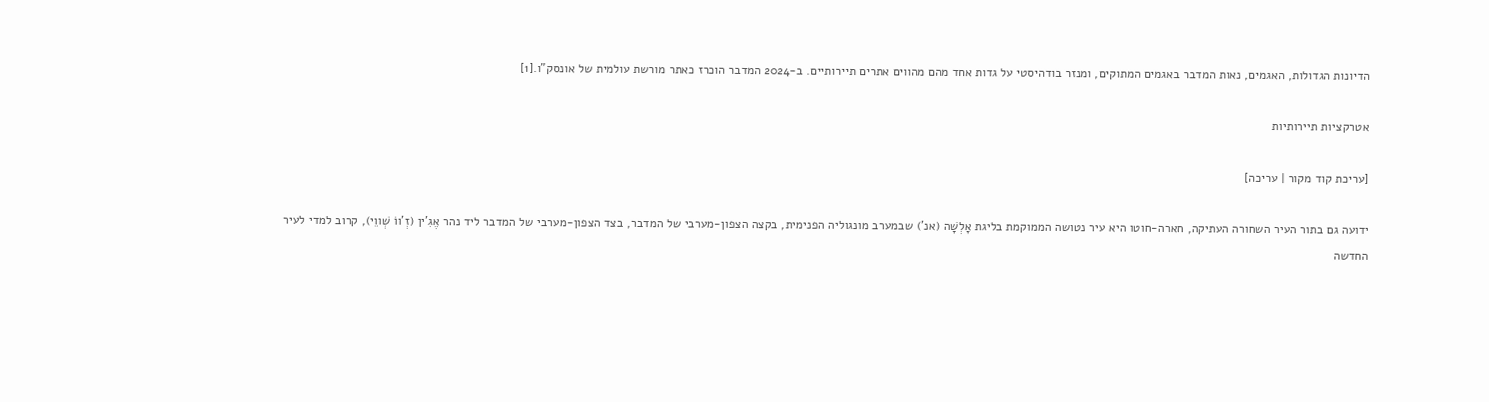הדיונות הגדולות, האגמים, נאות המדבר באגמים המתוקים, ומנזר בודהיסטי על גדות אחד מהם מהווים אתרים תיירותיים. ב-2024 המדבר הוכרז כאתר מורשת עולמית של אונסק"ו.[1]

אטרקציות תיירותיות

[עריכת קוד מקור | עריכה]

ידועה גם בתור העיר השחורה העתיקה, חארה-חוטו היא עיר נטושה הממוקמת בליגת אָלְשָׁה (אנ') שבמערב מונגוליה הפנימית, בקצה הצפון-מערבי של המדבר, בצד הצפון-מערבי של המדבר ליד נהר אֶגִ'ין (זְ'ווֹ שְׁווֵי), קרוב למדי לעיר החדשה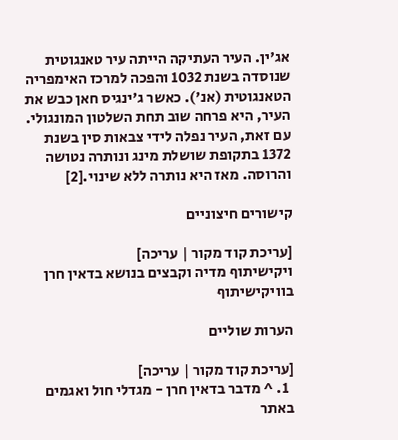אג'ין. העיר העתיקה הייתה עיר טאנגוטית שנוסדה בשנת 1032 והפכה למרכז האימפריה הטאנגוטית (אנ'). כאשר ג'ינגיס חאן כבש את העיר, היא פרחה שוב תחת השלטון המונגולי. עם זאת, העיר נפלה לידי צבאות סין בשנת 1372 בתקופת שושלת מינג ונותרה נטושה והרוסה. מאז היא נותרה ללא שינוי.[2]

קישורים חיצוניים

[עריכת קוד מקור | עריכה]
ויקישיתוף מדיה וקבצים בנושא בדאין חרן בוויקישיתוף

הערות שוליים

[עריכת קוד מקור | עריכה]
  1. ^ מדבר בדאין חרן - מגדלי חול ואגמים באתר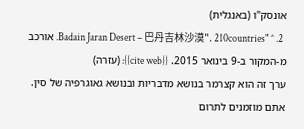אונסק"ו (באנגלית)
  2. ^ "Badain Jaran Desert – 巴丹吉林沙漠". 210countries. אורכב מ-המקור ב-9 בינואר 2015. {{cite web}}: (עזרה)
ערך זה הוא קצרמר בנושא מדבריות ובנושא גאוגרפיה של סין. אתם מוזמנים לתרום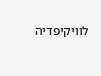לוויקיפדיה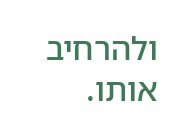ולהרחיב אותו.